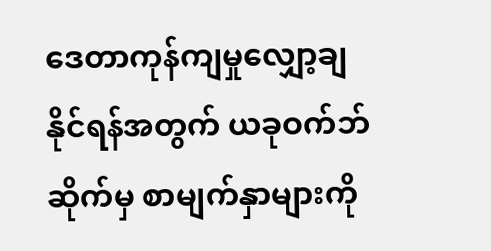ဒေတာကုန်ကျမှုလျှော့ချနိုင်ရန်အတွက် ယခုဝက်ဘ်ဆိုက်မှ စာမျက်နှာများကို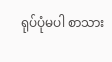ရုပ်ပုံမပါ စာသား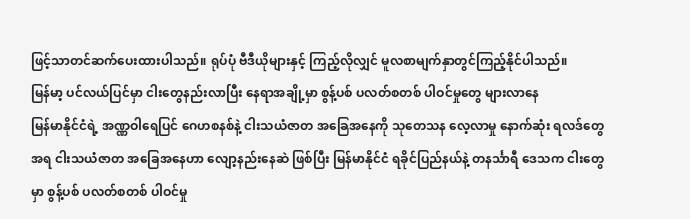ဖြင့်သာတင်ဆက်ပေးထားပါသည်။ ရုပ်ပုံ ဗီဒီယိုများနှင့် ကြည့်လိုလျှင် မူလစာမျက်နှာတွင်ကြည့်နိုင်ပါသည်။
မြန်မာ့ ပင်လယ်ပြင်မှာ ငါးတွေနည်းလာပြီး နေရာအချို့မှာ စွန့်ပစ် ပလတ်စတစ် ပါဝင်မှုတွေ များလာနေ
မြန်မာနိုင်ငံရဲ့ အဏ္ဏဝါရေပြင် ဂေဟစနစ်နဲ့ ငါးသယံဇာတ အခြေအနေကို သုတေသန လေ့လာမှု နောက်ဆုံး ရလဒ်တွေအရ ငါးသယံဇာတ အခြေအနေဟာ လျော့နည်းနေဆဲ ဖြစ်ပြီး မြန်မာနိုင်ငံ ရခိုင်ပြည်နယ်နဲ့ တနင်္သာရီ ဒေသက ငါးတွေမှာ စွန့်ပစ် ပလတ်စတစ် ပါဝင်မှု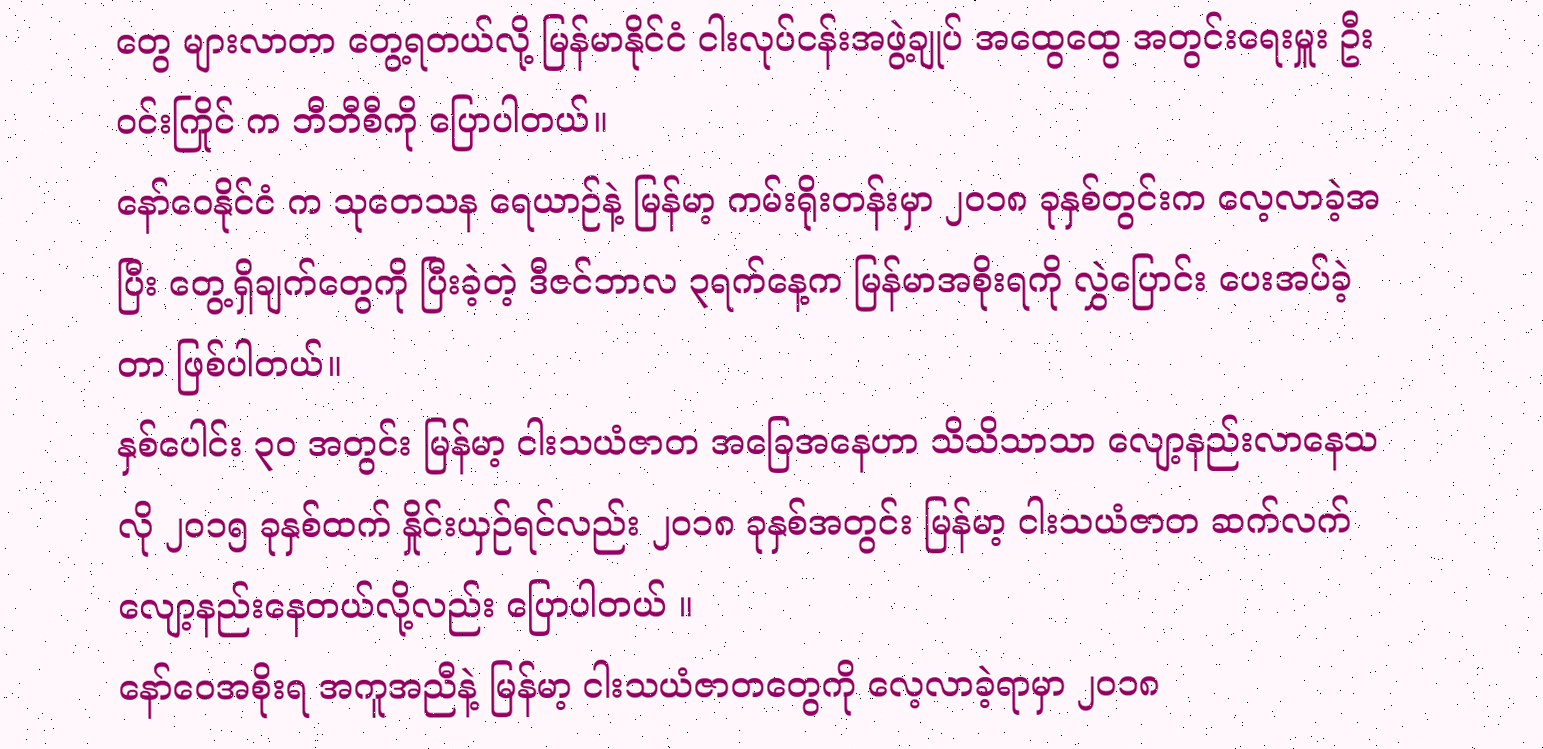တွေ များလာတာ တွေ့ရတယ်လို့ မြန်မာနိုင်ငံ ငါးလုပ်ငန်းအဖွဲ့ချုပ် အထွေထွေ အတွင်းရေးမှူး ဦးဝင်းကြိုင် က ဘီဘီစီကို ပြောပါတယ်။
နော်ဝေနိုင်ငံ က သုတေသန ရေယာဉ်နဲ့ မြန်မာ့ ကမ်းရိုးတန်းမှာ ၂၀၁၈ ခုနှစ်တွင်းက လေ့လာခဲ့အပြီး တွေ့ရှိချက်တွေကို ပြီးခဲ့တဲ့ ဒီဇင်ဘာလ ၃ရက်နေ့က မြန်မာအစိုးရကို လွှဲပြောင်း ပေးအပ်ခဲ့တာ ဖြစ်ပါတယ်။
နှစ်ပေါင်း ၃၀ အတွင်း မြန်မာ့ ငါးသယံဇာတ အခြေအနေဟာ သိသိသာသာ လျော့နည်းလာနေသလို ၂၀၁၅ ခုနှစ်ထက် နှိုင်းယှဉ်ရင်လည်း ၂၀၁၈ ခုနှစ်အတွင်း မြန်မာ့ ငါးသယံဇာတ ဆက်လက် လျော့နည်းနေတယ်လို့လည်း ပြောပါတယ် ။
နော်ဝေအစိုးရ အကူအညီနဲ့ မြန်မာ့ ငါးသယံဇာတတွေကို လေ့လာခဲ့ရာမှာ ၂၀၁၈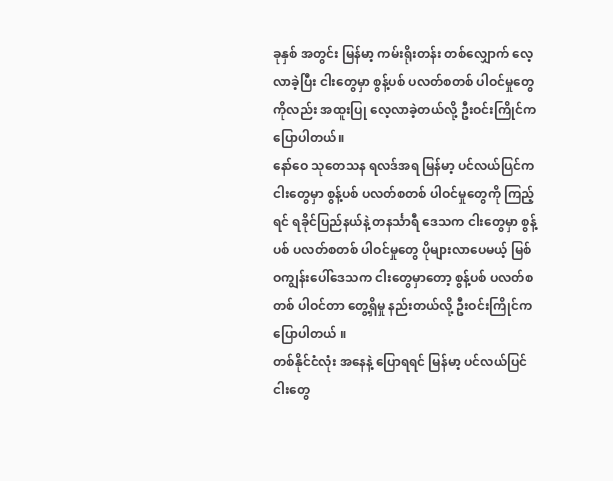ခုနှစ် အတွင်း မြန်မာ့ ကမ်းရိုးတန်း တစ်လျှောက် လေ့လာခဲ့ပြီး ငါးတွေမှာ စွန့်ပစ် ပလတ်စတစ် ပါဝင်မှုတွေ ကိုလည်း အထူးပြု လေ့လာခဲ့တယ်လို့ ဦးဝင်းကြိုင်က ပြောပါတယ်။
နော်ဝေ သုတေသန ရလဒ်အရ မြန်မာ့ ပင်လယ်ပြင်က ငါးတွေမှာ စွန့်ပစ် ပလတ်စတစ် ပါဝင်မှုတွေကို ကြည့်ရင် ရခိုင်ပြည်နယ်နဲ့ တနင်္သာရီ ဒေသက ငါးတွေမှာ စွန့်ပစ် ပလတ်စတစ် ပါဝင်မှုတွေ ပိုများလာပေမယ့် မြစ်ဝကျွန်းပေါ်ဒေသက ငါးတွေမှာတော့ စွန့်ပစ် ပလတ်စတစ် ပါဝင်တာ တွေ့ရှိမှု နည်းတယ်လို့ ဦးဝင်းကြိုင်က ပြောပါတယ် ။
တစ်နိုင်ငံလုံး အနေနဲ့ ပြောရရင် မြန်မာ့ ပင်လယ်ပြင် ငါးတွေ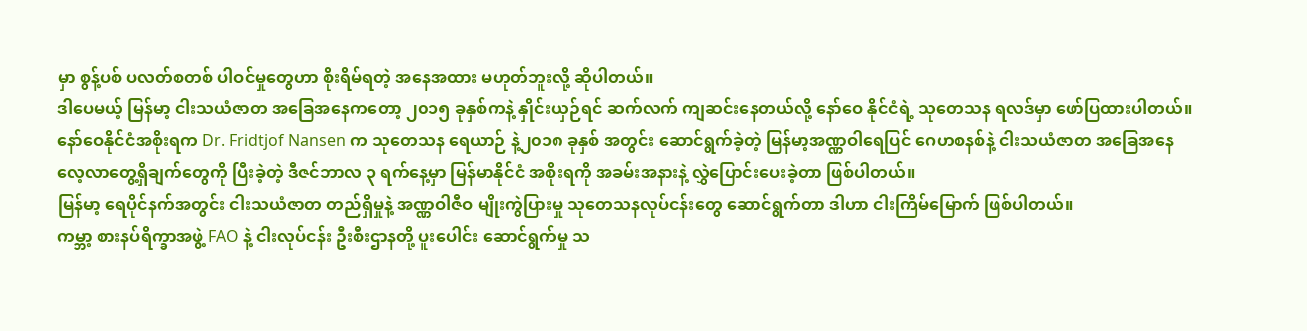မှာ စွန့်ပစ် ပလတ်စတစ် ပါဝင်မှုတွေဟာ စိုးရိမ်ရတဲ့ အနေအထား မဟုတ်ဘူးလို့ ဆိုပါတယ်။
ဒါပေမယ့် မြန်မာ့ ငါးသယံဇာတ အခြေအနေကတော့ ၂၀၁၅ ခုနှစ်ကနဲ့ နှိုင်းယှဉ်ရင် ဆက်လက် ကျဆင်းနေတယ်လို့ နော်ဝေ နိုင်ငံရဲ့ သုတေသန ရလဒ်မှာ ဖော်ပြထားပါတယ်။
နော်ဝေနိုင်ငံအစိုးရက Dr. Fridtjof Nansen က သုတေသန ရေယာဉ် နဲ့၂၀၁၈ ခုနှစ် အတွင်း ဆောင်ရွက်ခဲ့တဲ့ မြန်မာ့အဏ္ဏဝါရေပြင် ဂေဟစနစ်နဲ့ ငါးသယံဇာတ အခြေအနေ လေ့လာတွေ့ရှိချက်တွေကို ပြီးခဲ့တဲ့ ဒီဇင်ဘာလ ၃ ရက်နေ့မှာ မြန်မာနိုင်ငံ အစိုးရကို အခမ်းအနားနဲ့ လွှဲပြောင်းပေးခဲ့တာ ဖြစ်ပါတယ်။
မြန်မာ့ ရေပိုင်နက်အတွင်း ငါးသယံဇာတ တည်ရှိမှုနဲ့ အဏ္ဏဝါဇီဝ မျိုးကွဲပြားမှု သုတေသနလုပ်ငန်းတွေ ဆောင်ရွက်တာ ဒါဟာ ငါးကြိမ်မြောက် ဖြစ်ပါတယ်။
ကမ္ဘာ့ စားနပ်ရိက္ခာအဖွဲ့ FAO နဲ့ ငါးလုပ်ငန်း ဦးစီးဌာနတို့ ပူးပေါင်း ဆောင်ရွက်မှု သ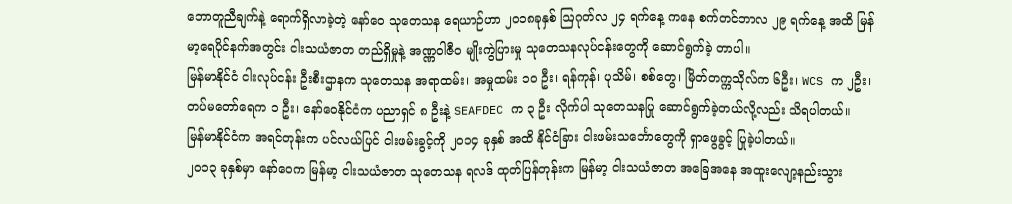ဘောတူညီချက်နဲ့ ရောက်ရှိလာခဲ့တဲ့ နော်ဝေ သုတေသန ရေယာဉ်ဟာ ၂၀၁၈ခုနှစ် ဩဂုတ်လ ၂၄ ရက်နေ့ ကနေ စက်တင်ဘာလ ၂၉ ရက်နေ့ အထိ မြန်မာ့ရေပိုင်နက်အတွင်း ငါးသယံဇာတ တည်ရှိမှုနဲ့ အဏ္ဏဝါဇီဝ မျိုးကွဲပြားမှု သုတေသနလုပ်ငန်းတွေကို ဆောင်ရွက်ခဲ့ တာပါ။
မြန်မာနိုင်ငံ ငါးလုပ်ငန်း ဦးစီးဌာနက သုတေသန အရာထမ်း၊ အမှုထမ်း ၁၀ ဦး၊ ရန်ကုန်၊ ပုသိမ်၊ စစ်တွေ၊ မြိတ်တက္ကသိုလ်က ၆ဦး၊ WCS က ၂ဦး၊ တပ်မတော်ရေက ၁ ဦး၊ နော်ဝေနိုင်ငံက ပညာရှင် ၈ ဦးနဲ့ SEAFDEC က ၃ ဦး လိုက်ပါ သုတေသနပြု ဆောင်ရွက်ခဲ့တယ်လို့လည်း သိရပါတယ်။
မြန်မာနိုင်ငံက အရင်တုန်းက ပင်လယ်ပြင် ငါးဖမ်းခွင့်ကို ၂၀၁၄ ခုနှစ် အထိ နိုင်ငံခြား ငါးဖမ်းသင်္ဘောတွေကို ရှာဖွေခွင့် ပြုခဲ့ပါတယ်။
၂၀၁၃ ခုနှစ်မှာ နော်ဝေက မြန်မာ့ ငါးသယံဇာတ သုတေသန ရလဒ် ထုတ်ပြန်တုန်းက မြန်မာ့ ငါးသယံဇာတ အခြေအနေ အထူးလျော့နည်းသွား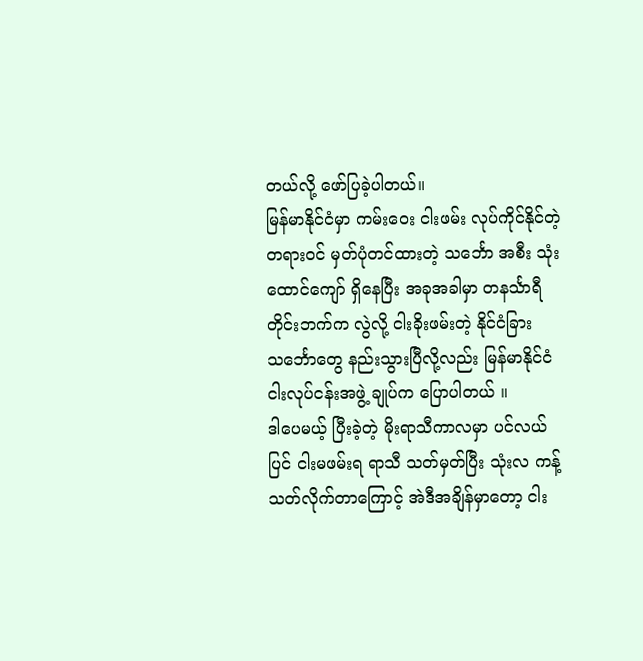တယ်လို့ ဖော်ပြခဲ့ပါတယ်။
မြန်မာနိုင်ငံမှာ ကမ်းဝေး ငါးဖမ်း လုပ်ကိုင်နိုင်တဲ့ တရားဝင် မှတ်ပုံတင်ထားတဲ့ သင်္ဘော အစီး သုံးထောင်ကျော် ရှိနေပြီး အခုအခါမှာ တနင်္သာရီတိုင်းဘက်က လွဲလို့ ငါးခိုးဖမ်းတဲ့ နိုင်ငံခြားသင်္ဘောတွေ နည်းသွားပြီလို့လည်း မြန်မာနိုင်ငံ ငါးလုပ်ငန်းအဖွဲ့ ချုပ်က ပြောပါတယ် ။
ဒါပေမယ့် ပြီးခဲ့တဲ့ မိုးရာသီကာလမှာ ပင်လယ်ပြင် ငါးမဖမ်းရ ရာသီ သတ်မှတ်ပြီး သုံးလ ကန့်သတ်လိုက်တာကြောင့် အဲဒီအချိန်မှာတော့ ငါး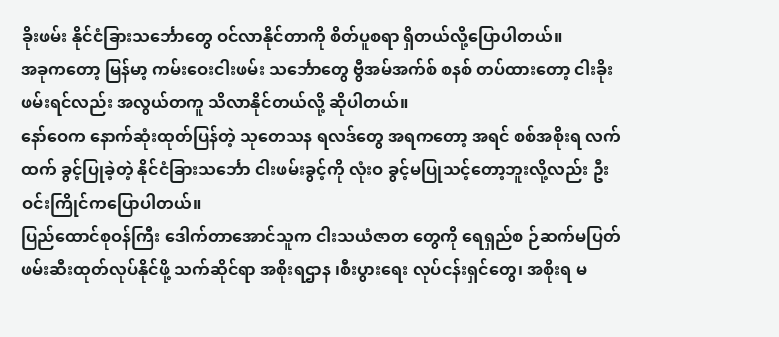ခိုးဖမ်း နိုင်ငံခြားသင်္ဘောတွေ ဝင်လာနိုင်တာကို စိတ်ပူစရာ ရှိတယ်လို့ပြောပါတယ်။
အခုကတော့ မြန်မာ့ ကမ်းဝေးငါးဖမ်း သင်္ဘောတွေ ဗွီအမ်အက်စ် စနစ် တပ်ထားတော့ ငါးခိုးဖမ်းရင်လည်း အလွယ်တကူ သိလာနိုင်တယ်လို့ ဆိုပါတယ်။
နော်ဝေက နောက်ဆုံးထုတ်ပြန်တဲ့ သုတေသန ရလဒ်တွေ အရကတော့ အရင် စစ်အစိုးရ လက်ထက် ခွင့်ပြုခဲ့တဲ့ နိုင်ငံခြားသင်္ဘော ငါးဖမ်းခွင့်ကို လုံးဝ ခွင့်မပြုသင့်တော့ဘူးလို့လည်း ဦးဝင်းကြိုင်ကပြောပါတယ်။
ပြည်ထောင်စုဝန်ကြီး ဒေါက်တာအောင်သူက ငါးသယံဇာတ တွေကို ရေရှည်စ ဉ်ဆက်မပြတ် ဖမ်းဆီးထုတ်လုပ်နိုင်ဖို့ သက်ဆိုင်ရာ အစိုးရဌာန ၊စီးပွားရေး လုပ်ငန်းရှင်တွေ၊ အစိုးရ မ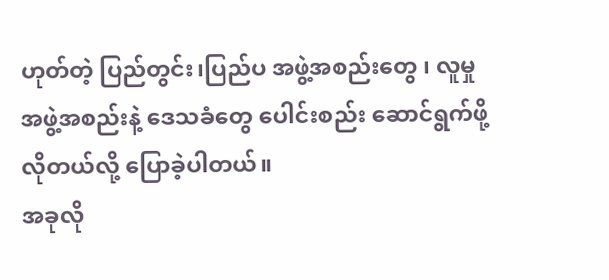ဟုတ်တဲ့ ပြည်တွင်း၊ပြည်ပ အဖွဲ့အစည်းတွေ ၊ လူမှုအဖွဲ့အစည်းနဲ့ ဒေသခံတွေ ပေါင်းစည်း ဆောင်ရွက်ဖို့ လိုတယ်လို့ ပြောခဲ့ပါတယ်။
အခုလို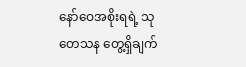နော်ဝေအစိုးရရဲ့ သုတေသန တွေ့ရှိချက်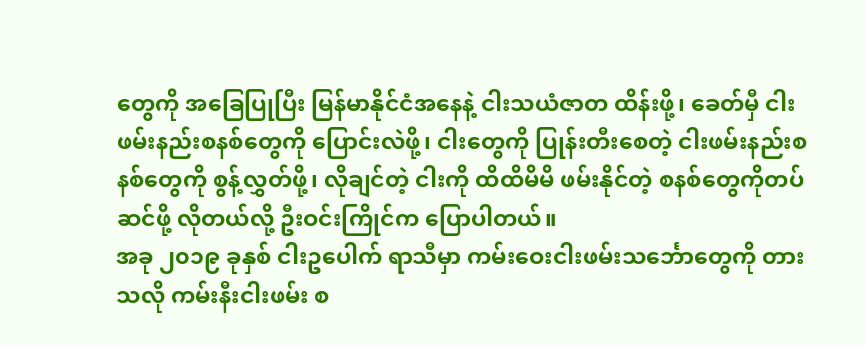တွေကို အခြေပြုပြီး မြန်မာနိုင်ငံအနေနဲ့ ငါးသယံဇာတ ထိန်းဖို့၊ ခေတ်မှီ ငါးဖမ်းနည်းစနစ်တွေကို ပြောင်းလဲဖို့၊ ငါးတွေကို ပြုန်းတီးစေတဲ့ ငါးဖမ်းနည်းစနစ်တွေကို စွန့်လွှတ်ဖို့၊ လိုချင်တဲ့ ငါးကို ထိထိမိမိ ဖမ်းနိုင်တဲ့ စနစ်တွေကိုတပ်ဆင်ဖို့ လိုတယ်လို့ ဦးဝင်းကြိုင်က ပြောပါတယ်။
အခု ၂၀၁၉ ခုနှစ် ငါးဥပေါက် ရာသီမှာ ကမ်းဝေးငါးဖမ်းသင်္ဘောတွေကို တားသလို ကမ်းနီးငါးဖမ်း စ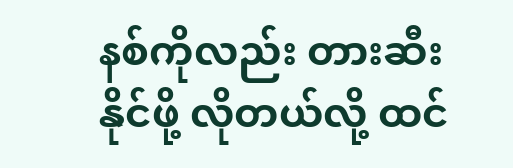နစ်ကိုလည်း တားဆီးနိုင်ဖို့ လိုတယ်လို့ ထင်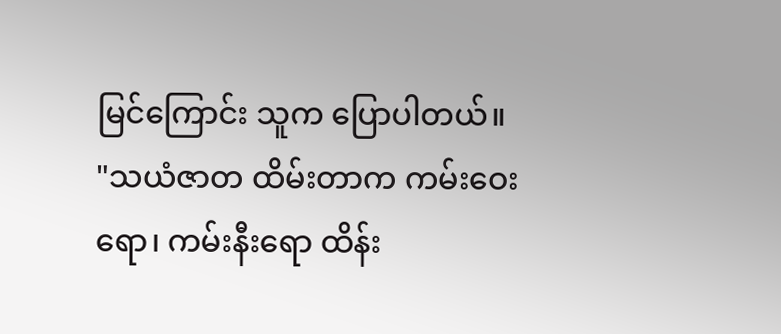မြင်ကြောင်း သူက ပြောပါတယ်။
"သယံဇာတ ထိမ်းတာက ကမ်းဝေးရော၊ ကမ်းနီးရော ထိန်း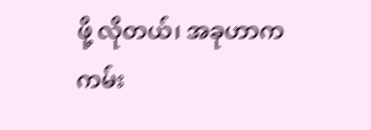ဖို့ လိုတယ်၊ အခုဟာက ကမ်း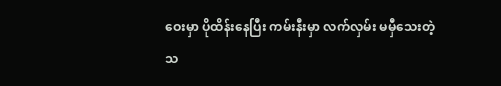ဝေးမှာ ပိုထိန်းနေပြီး ကမ်းနီးမှာ လက်လှမ်း မမှီသေးတဲ့ သ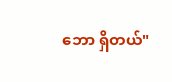ဘော ရှိတယ်"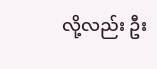လို့လည်း ဦး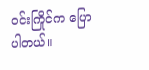ဝင်းကြိုင်က ပြောပါတယ်။